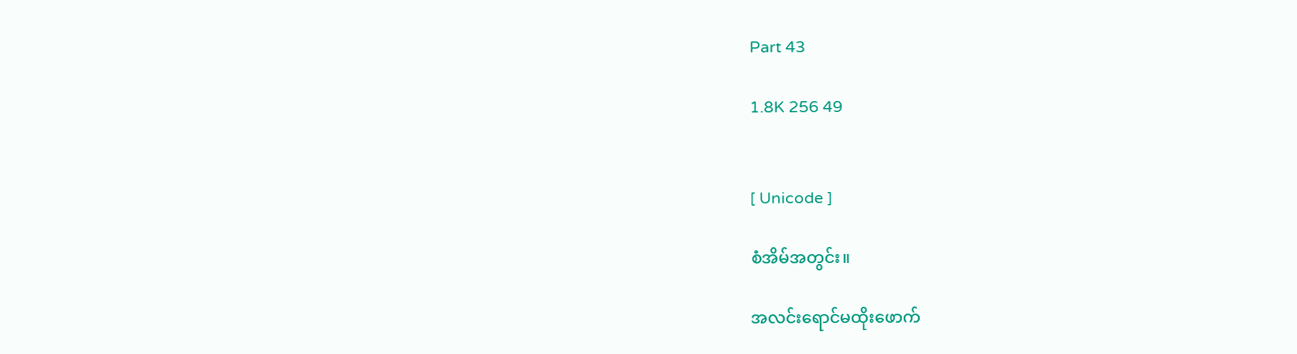Part 43

1.8K 256 49


[ Unicode ]

စံအိမ်အတွင်း။

အလင်းရောင်မထိုးဖောက်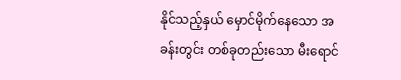နိုင်သည့်နှယ် မှောင်မိုက်နေသော အခန်းတွင်း တစ်ခုတည်းသော မီးရောင်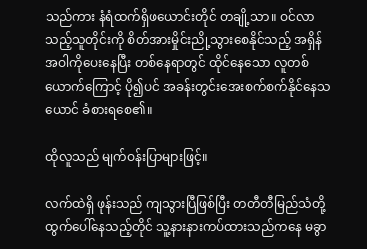သည်ကား နံရံထက်ရှိဖယောင်းတိုင် တချို့သာ။ ဝင်လာသည့်သူတိုင်းကို စိတ်အားမှိုင်းညို့သွားစေနိုင်သည့် အရှိန်အဝါကိုပေးနေပြီး တစ်နေရာတွင် ထိုင်နေသော လူတစ်ယောက်ကြောင့် ပို၍ပင် အခန်းတွင်းအေးစက်စက်နိုင်နေသယောင် ခံစားရစေ၏။

ထိုလူသည် မျက်ဝန်းပြာများဖြင့်။

လက်ထဲရှိ ဖုန်းသည် ကျသွားပြီဖြစ်ပြီး တတီတီမြည်သံတို့ ထွက်ပေါ်နေသည့်တိုင် သူ့နားနားကပ်ထားသည်ကနေ မခွာ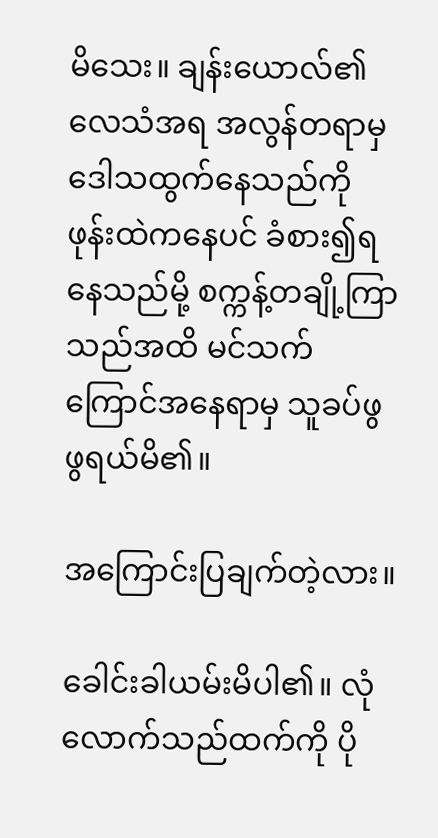မိသေး။ ချန်းယောလ်၏ လေသံအရ အလွန်တရာမှ ဒေါသထွက်နေသည်ကို ဖုန်းထဲကနေပင် ခံစား၍ရနေသည်မို့ စက္ကန့်တချို့ကြာသည်အထိ မင်သက်ကြောင်အနေရာမှ သူခပ်ဖွဖွရယ်မိ၏။

အကြောင်းပြချက်တဲ့လား။

ခေါင်းခါယမ်းမိပါ၏။ လုံလောက်သည်ထက်ကို ပို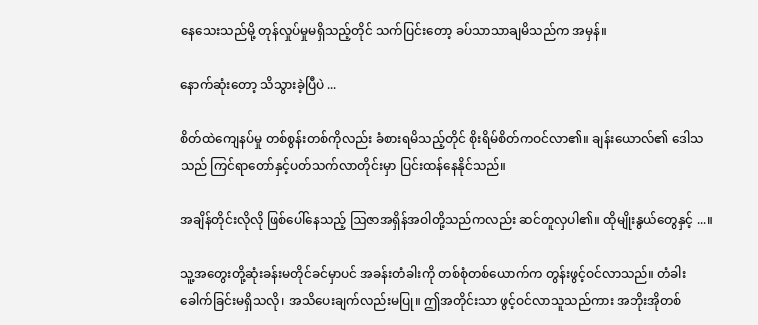နေသေးသည်မို့ တုန်လှုပ်မှုမရှိသည့်တိုင် သက်ပြင်းတော့ ခပ်သာသာချမိသည်က အမှန်။

နောက်ဆုံးတော့ သိသွားခဲ့ပြီပဲ ...

စိတ်ထဲကျေနပ်မှု တစ်စွန်းတစ်ကိုလည်း ခံစားရမိသည့်တိုင် စိုးရိမ်စိတ်ကဝင်လာ၏။ ချန်းယောလ်၏ ဒေါသသည် ကြင်ရာတော်နှင့်ပတ်သက်လာတိုင်းမှာ ပြင်းထန်နေနိုင်သည်။

အချိန်တိုင်းလိုလို ဖြစ်ပေါ်နေသည့် ဩဇာအရှိန်အဝါတို့သည်ကလည်း ဆင်တူလှပါ၏။ ထိုမျိုးနွယ်တွေနှင့် ...။

သူ့အတွေးတို့ဆုံးခန်းမတိုင်ခင်မှာပင် အခန်းတံခါးကို တစ်စုံတစ်ယောက်က တွန်းဖွင့်ဝင်လာသည်။ တံခါးခေါက်ခြင်းမရှိသလို၊ အသိပေးချက်လည်းမပြု။ ဤအတိုင်းသာ ဖွင့်ဝင်လာသူသည်ကား အဘိုးအိုတစ်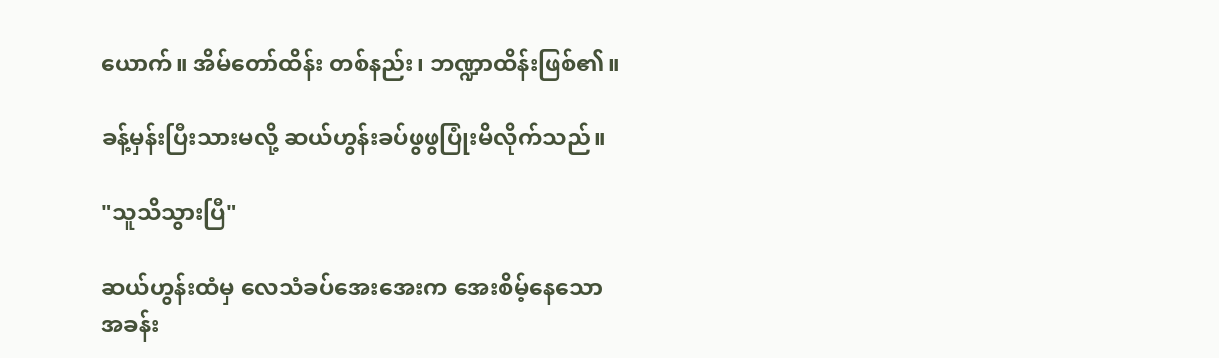ယောက်။ အိမ်တော်ထိန်း တစ်နည်း၊ ဘဏ္ဍာထိန်းဖြစ်၏။

ခန့်မှန်းပြီးသားမလို့ ဆယ်ဟွန်းခပ်ဖွဖွပြုံးမိလိုက်သည်။

"သူသိသွားပြီ"

ဆယ်ဟွန်းထံမှ လေသံခပ်အေးအေးက အေးစိမ့်နေသောအခန်း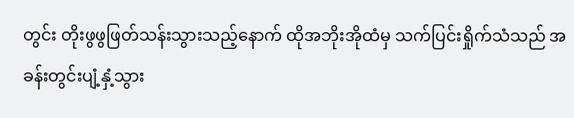တွင်း တိုးဖွဖွဖြတ်သန်းသွားသည့်နောက် ထိုအဘိုးအိုထံမှ သက်ပြင်းရှိုက်သံသည် အခန်းတွင်းပျံ့နှံ့သွား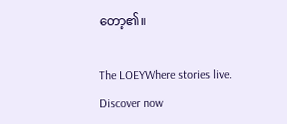တော့၏။

The LOEYWhere stories live. Discover now